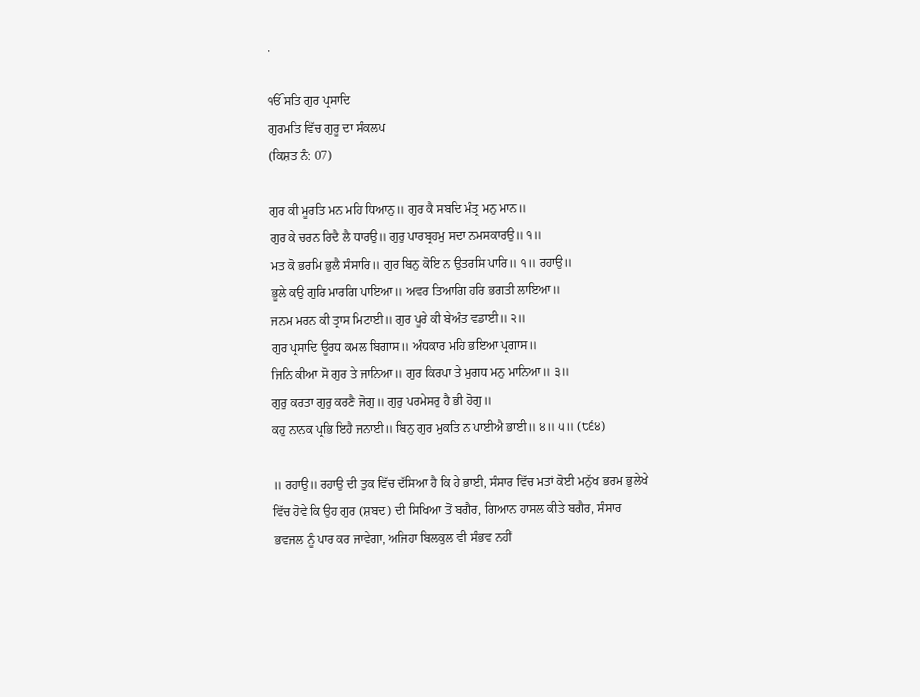.

ੴ ਸਤਿ ਗੁਰ ਪ੍ਰਸਾਦਿ
ਗੁਰਮਤਿ ਵਿੱਚ ਗੁਰੂ ਦਾ ਸੰਕਲਪ
(ਕਿਸ਼ਤ ਨੰ: 07)

ਗੁਰ ਕੀ ਮੂਰਤਿ ਮਨ ਮਹਿ ਧਿਆਨੁ॥ ਗੁਰ ਕੈ ਸਬਦਿ ਮੰਤ੍ਰ ਮਨੁ ਮਾਨ॥
ਗੁਰ ਕੇ ਚਰਨ ਰਿਦੈ ਲੈ ਧਾਰਉ॥ ਗੁਰੁ ਪਾਰਬ੍ਰਹਮੁ ਸਦਾ ਨਮਸਕਾਰਉ॥ ੧॥
ਮਤ ਕੋ ਭਰਮਿ ਭੁਲੈ ਸੰਸਾਰਿ॥ ਗੁਰ ਬਿਨੁ ਕੋਇ ਨ ਉਤਰਸਿ ਪਾਰਿ॥ ੧॥ ਰਹਾਉ॥
ਭੂਲੇ ਕਉ ਗੁਰਿ ਮਾਰਗਿ ਪਾਇਆ॥ ਅਵਰ ਤਿਆਗਿ ਹਰਿ ਭਗਤੀ ਲਾਇਆ॥
ਜਨਮ ਮਰਨ ਕੀ ਤ੍ਰਾਸ ਮਿਟਾਈ॥ ਗੁਰ ਪੂਰੇ ਕੀ ਬੇਅੰਤ ਵਡਾਈ॥ ੨॥
ਗੁਰ ਪ੍ਰਸਾਦਿ ਊਰਧ ਕਮਲ ਬਿਗਾਸ॥ ਅੰਧਕਾਰ ਮਹਿ ਭਇਆ ਪ੍ਰਗਾਸ॥
ਜਿਨਿ ਕੀਆ ਸੋ ਗੁਰ ਤੇ ਜਾਨਿਆ॥ ਗੁਰ ਕਿਰਪਾ ਤੇ ਮੁਗਧ ਮਨੁ ਮਾਨਿਆ॥ ੩॥
ਗੁਰੁ ਕਰਤਾ ਗੁਰੁ ਕਰਣੈ ਜੋਗੁ॥ ਗੁਰੁ ਪਰਮੇਸਰੁ ਹੈ ਭੀ ਹੋਗੁ॥
ਕਹੁ ਨਾਨਕ ਪ੍ਰਭਿ ਇਹੈ ਜਨਾਈ॥ ਬਿਨੁ ਗੁਰ ਮੁਕਤਿ ਨ ਪਾਈਐ ਭਾਈ॥ ੪॥ ੫॥ (੮੬੪)

॥ ਰਹਾਉ॥ ਰਹਾਉ ਦੀ ਤੁਕ ਵਿੱਚ ਦੱਸਿਆ ਹੈ ਕਿ ਹੇ ਭਾਈ, ਸੰਸਾਰ ਵਿੱਚ ਮਤਾਂ ਕੋਈ ਮਨੁੱਖ ਭਰਮ ਭੁਲੇਖੇ ਵਿੱਚ ਹੋਵੇ ਕਿ ਉਹ ਗੁਰ (ਸ਼ਬਦ) ਦੀ ਸਿਖਿਆ ਤੋਂ ਬਗੈਰ, ਗਿਆਨ ਹਾਸਲ ਕੀਤੇ ਬਗੈਰ, ਸੰਸਾਰ ਭਵਜਲ ਨੂੰ ਪਾਰ ਕਰ ਜਾਵੇਗਾ, ਅਜਿਹਾ ਬਿਲਕੁਲ ਵੀ ਸੰਭਵ ਨਹੀਂ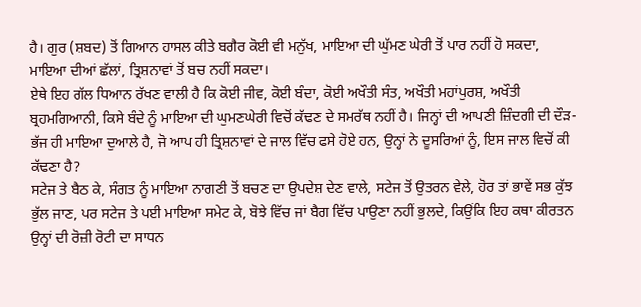ਹੈ। ਗੁਰ (ਸ਼ਬਦ) ਤੋਂ ਗਿਆਨ ਹਾਸਲ ਕੀਤੇ ਬਗੈਰ ਕੋਈ ਵੀ ਮਨੁੱਖ, ਮਾਇਆ ਦੀ ਘੁੱਮਣ ਘੇਰੀ ਤੋਂ ਪਾਰ ਨਹੀਂ ਹੋ ਸਕਦਾ, ਮਾਇਆ ਦੀਆਂ ਛੱਲਾਂ, ਤ੍ਰਿਸ਼ਨਾਵਾਂ ਤੋਂ ਬਚ ਨਹੀਂ ਸਕਦਾ।
ਏਥੇ ਇਹ ਗੱਲ ਧਿਆਨ ਰੱਖਣ ਵਾਲੀ ਹੈ ਕਿ ਕੋਈ ਜੀਵ, ਕੋਈ ਬੰਦਾ, ਕੋਈ ਅਖੌਤੀ ਸੰਤ, ਅਖੌਤੀ ਮਹਾਂਪੁਰਸ਼, ਅਖੌਤੀ ਬ੍ਰਹਮਗਿਆਨੀ, ਕਿਸੇ ਬੰਦੇ ਨੂੰ ਮਾਇਆ ਦੀ ਘੁਮਣਘੇਰੀ ਵਿਚੋਂ ਕੱਢਣ ਦੇ ਸਮਰੱਥ ਨਹੀਂ ਹੈ। ਜਿਨ੍ਹਾਂ ਦੀ ਆਪਣੀ ਜ਼ਿੰਦਗੀ ਦੀ ਦੌੜ-ਭੱਜ ਹੀ ਮਾਇਆ ਦੁਆਲੇ ਹੈ, ਜੋ ਆਪ ਹੀ ਤ੍ਰਿਸ਼ਨਾਵਾਂ ਦੇ ਜਾਲ ਵਿੱਚ ਫਸੇ ਹੋਏ ਹਨ, ਉਨ੍ਹਾਂ ਨੇ ਦੂਸਰਿਆਂ ਨੂੰ, ਇਸ ਜਾਲ ਵਿਚੋਂ ਕੀ ਕੱਢਣਾ ਹੈ?
ਸਟੇਜ ਤੇ ਬੈਠ ਕੇ, ਸੰਗਤ ਨੂੰ ਮਾਇਆ ਨਾਗਣੀ ਤੋਂ ਬਚਣ ਦਾ ਉਪਦੇਸ਼ ਦੇਣ ਵਾਲੇ, ਸਟੇਜ ਤੋਂ ਉਤਰਨ ਵੇਲੇ, ਹੋਰ ਤਾਂ ਭਾਵੇਂ ਸਭ ਕੁੱਝ ਭੁੱਲ ਜਾਣ, ਪਰ ਸਟੇਜ ਤੇ ਪਈ ਮਾਇਆ ਸਮੇਟ ਕੇ, ਬੋਝੇ ਵਿੱਚ ਜਾਂ ਬੈਗ ਵਿੱਚ ਪਾਉਣਾ ਨਹੀਂ ਭੁਲਦੇ, ਕਿਉਂਕਿ ਇਹ ਕਥਾ ਕੀਰਤਨ ਉਨ੍ਹਾਂ ਦੀ ਰੋਜ਼ੀ ਰੋਟੀ ਦਾ ਸਾਧਨ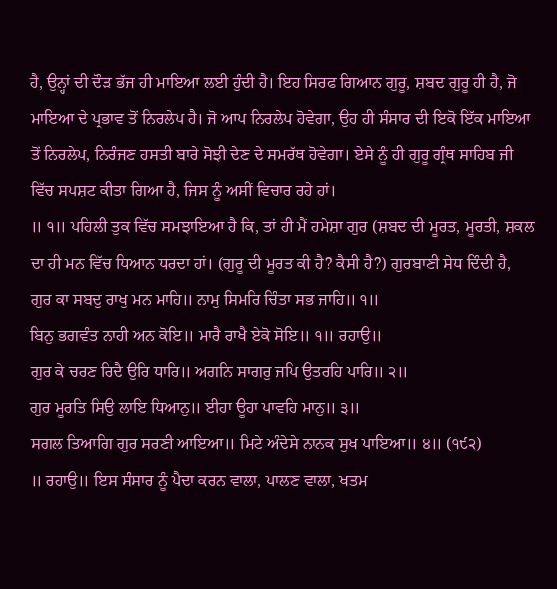ਹੈ, ਉਨ੍ਹਾਂ ਦੀ ਦੌੜ ਭੱਜ ਹੀ ਮਾਇਆ ਲਈ ਹੁੰਦੀ ਹੈ। ਇਹ ਸਿਰਫ ਗਿਆਨ ਗੁਰੂ, ਸ਼ਬਦ ਗੁਰੂ ਹੀ ਹੈ, ਜੋ ਮਾਇਆ ਦੇ ਪ੍ਰਭਾਵ ਤੋਂ ਨਿਰਲੇਪ ਹੈ। ਜੋ ਆਪ ਨਿਰਲੇਪ ਹੋਵੇਗਾ, ਉਹ ਹੀ ਸੰਸਾਰ ਦੀ ਇਕੋ ਇੱਕ ਮਾਇਆ ਤੋਂ ਨਿਰਲੇਪ, ਨਿਰੰਜਣ ਹਸਤੀ ਬਾਰੇ ਸੋਝੀ ਦੇਣ ਦੇ ਸਮਰੱਥ ਹੋਵੇਗਾ। ਏਸੇ ਨੂੰ ਹੀ ਗੁਰੂ ਗ੍ਰੰਥ ਸਾਹਿਬ ਜੀ ਵਿੱਚ ਸਪਸ਼ਟ ਕੀਤਾ ਗਿਆ ਹੈ, ਜਿਸ ਨੂੰ ਅਸੀਂ ਵਿਚਾਰ ਰਹੇ ਹਾਂ।
॥ ੧॥ ਪਹਿਲੀ ਤੁਕ ਵਿੱਚ ਸਮਝਾਇਆ ਹੈ ਕਿ, ਤਾਂ ਹੀ ਮੈਂ ਹਮੇਸ਼ਾ ਗੁਰ (ਸ਼ਬਦ ਦੀ ਮੂਰਤ, ਮੂਰਤੀ, ਸ਼ਕਲ ਦਾ ਹੀ ਮਨ ਵਿੱਚ ਧਿਆਨ ਧਰਦਾ ਹਾਂ। (ਗੁਰੂ ਦੀ ਮੂਰਤ ਕੀ ਹੈ? ਕੈਸੀ ਹੈ?) ਗੁਰਬਾਣੀ ਸੇਧ ਦਿੰਦੀ ਹੈ,
ਗੁਰ ਕਾ ਸਬਦੁ ਰਾਖੁ ਮਨ ਮਾਹਿ॥ ਨਾਮੁ ਸਿਮਰਿ ਚਿੰਤਾ ਸਭ ਜਾਹਿ॥ ੧॥
ਬਿਨੁ ਭਗਵੰਤ ਨਾਹੀ ਅਨ ਕੋਇ॥ ਮਾਰੈ ਰਾਖੈ ਏਕੋ ਸੋਇ॥ ੧॥ ਰਹਾਉ॥
ਗੁਰ ਕੇ ਚਰਣ ਰਿਦੈ ਉਰਿ ਧਾਰਿ॥ ਅਗਨਿ ਸਾਗਰੁ ਜਪਿ ਉਤਰਹਿ ਪਾਰਿ॥ ੨॥
ਗੁਰ ਮੂਰਤਿ ਸਿਉ ਲਾਇ ਧਿਆਨੁ॥ ਈਹਾ ਊਹਾ ਪਾਵਹਿ ਮਾਨੁ॥ ੩॥
ਸਗਲ ਤਿਆਗਿ ਗੁਰ ਸਰਣੀ ਆਇਆ॥ ਮਿਟੇ ਅੰਦੇਸੇ ਨਾਨਕ ਸੁਖ ਪਾਇਆ॥ ੪॥ (੧੯੨)
॥ ਰਹਾਉ॥ ਇਸ ਸੰਸਾਰ ਨੂੰ ਪੈਦਾ ਕਰਨ ਵਾਲਾ, ਪਾਲਣ ਵਾਲਾ, ਖਤਮ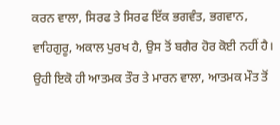ਕਰਨ ਵਾਲਾ, ਸਿਰਫ ਤੇ ਸਿਰਫ ਇੱਕ ਭਗਵੰਤ, ਭਗਵਾਨ, ਵਾਹਿਗੁਰੂ, ਅਕਾਲ ਪੁਰਖ ਹੈ, ਉਸ ਤੋਂ ਬਗੈਰ ਹੋਰ ਕੋਈ ਨਹੀਂ ਹੈ। ਉਹੀ ਇਕੋ ਹੀ ਆਤਮਕ ਤੌਰ ਤੇ ਮਾਰਨ ਵਾਲਾ, ਆਤਮਕ ਮੌਤ ਤੋਂ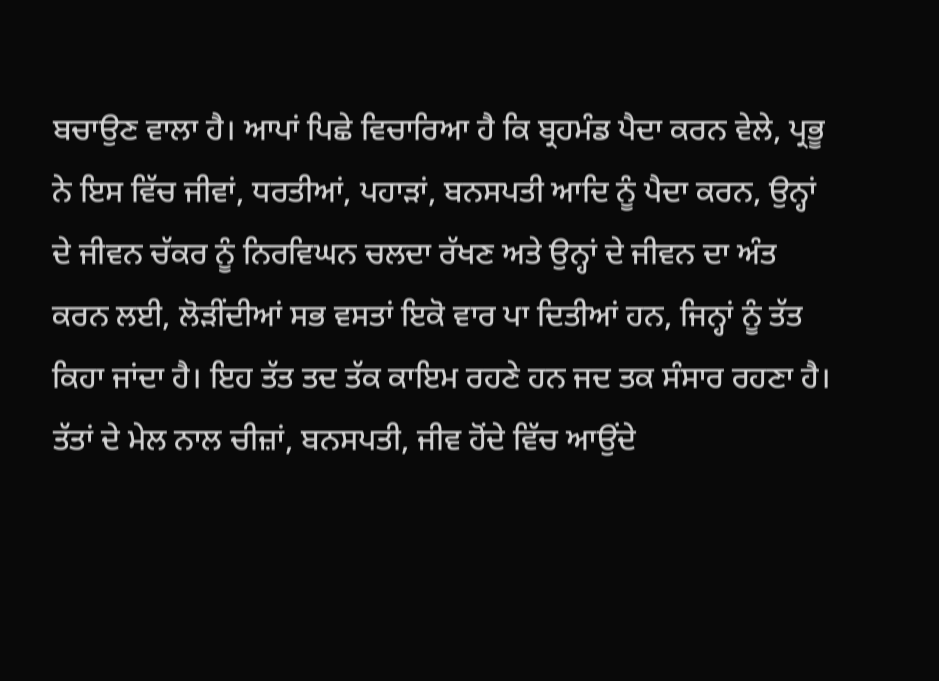ਬਚਾਉਣ ਵਾਲਾ ਹੈ। ਆਪਾਂ ਪਿਛੇ ਵਿਚਾਰਿਆ ਹੈ ਕਿ ਬ੍ਰਹਮੰਡ ਪੈਦਾ ਕਰਨ ਵੇਲੇ, ਪ੍ਰਭੂ ਨੇ ਇਸ ਵਿੱਚ ਜੀਵਾਂ, ਧਰਤੀਆਂ, ਪਹਾੜਾਂ, ਬਨਸਪਤੀ ਆਦਿ ਨੂੰ ਪੈਦਾ ਕਰਨ, ਉਨ੍ਹਾਂ ਦੇ ਜੀਵਨ ਚੱਕਰ ਨੂੰ ਨਿਰਵਿਘਨ ਚਲਦਾ ਰੱਖਣ ਅਤੇ ਉਨ੍ਹਾਂ ਦੇ ਜੀਵਨ ਦਾ ਅੰਤ ਕਰਨ ਲਈ, ਲੋੜੀਂਦੀਆਂ ਸਭ ਵਸਤਾਂ ਇਕੋ ਵਾਰ ਪਾ ਦਿਤੀਆਂ ਹਨ, ਜਿਨ੍ਹਾਂ ਨੂੰ ਤੱਤ ਕਿਹਾ ਜਾਂਦਾ ਹੈ। ਇਹ ਤੱਤ ਤਦ ਤੱਕ ਕਾਇਮ ਰਹਣੇ ਹਨ ਜਦ ਤਕ ਸੰਸਾਰ ਰਹਣਾ ਹੈ। ਤੱਤਾਂ ਦੇ ਮੇਲ ਨਾਲ ਚੀਜ਼ਾਂ, ਬਨਸਪਤੀ, ਜੀਵ ਹੋਂਦੇ ਵਿੱਚ ਆਉਂਦੇ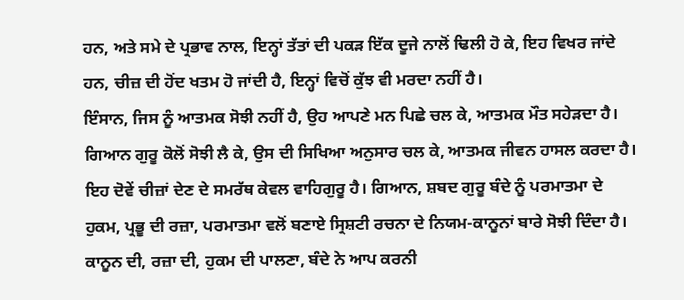ਹਨ, ਅਤੇ ਸਮੇ ਦੇ ਪ੍ਰਭਾਵ ਨਾਲ, ਇਨ੍ਹਾਂ ਤੱਤਾਂ ਦੀ ਪਕੜ ਇੱਕ ਦੂਜੇ ਨਾਲੋਂ ਢਿਲੀ ਹੋ ਕੇ, ਇਹ ਵਿਖਰ ਜਾਂਦੇ ਹਨ, ਚੀਜ਼ ਦੀ ਹੋਂਦ ਖਤਮ ਹੋ ਜਾਂਦੀ ਹੈ, ਇਨ੍ਹਾਂ ਵਿਚੋਂ ਕੁੱਝ ਵੀ ਮਰਦਾ ਨਹੀਂ ਹੈ।
ਇੰਸਾਨ, ਜਿਸ ਨੂੰ ਆਤਮਕ ਸੋਝੀ ਨਹੀਂ ਹੈ, ਉਹ ਆਪਣੇ ਮਨ ਪਿਛੇ ਚਲ ਕੇ, ਆਤਮਕ ਮੌਤ ਸਹੇੜਦਾ ਹੈ। ਗਿਆਨ ਗੁਰੂ ਕੋਲੋਂ ਸੋਝੀ ਲੈ ਕੇ, ਉਸ ਦੀ ਸਿਖਿਆ ਅਨੁਸਾਰ ਚਲ ਕੇ, ਆਤਮਕ ਜੀਵਨ ਹਾਸਲ ਕਰਦਾ ਹੈ। ਇਹ ਦੋਵੇਂ ਚੀਜ਼ਾਂ ਦੇਣ ਦੇ ਸਮਰੱਥ ਕੇਵਲ ਵਾਹਿਗੁਰੂ ਹੈ। ਗਿਆਨ, ਸ਼ਬਦ ਗੁਰੂ ਬੰਦੇ ਨੂੰ ਪਰਮਾਤਮਾ ਦੇ ਹੁਕਮ, ਪ੍ਰਭੂ ਦੀ ਰਜ਼ਾ, ਪਰਮਾਤਮਾ ਵਲੋਂ ਬਣਾਏ ਸ੍ਰਿਸ਼ਟੀ ਰਚਨਾ ਦੇ ਨਿਯਮ-ਕਾਨੂਨਾਂ ਬਾਰੇ ਸੋਝੀ ਦਿੰਦਾ ਹੈ। ਕਾਨੂਨ ਦੀ, ਰਜ਼ਾ ਦੀ, ਹੁਕਮ ਦੀ ਪਾਲਣਾ, ਬੰਦੇ ਨੇ ਆਪ ਕਰਨੀ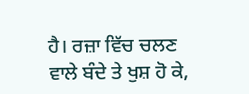ਹੈ। ਰਜ਼ਾ ਵਿੱਚ ਚਲਣ ਵਾਲੇ ਬੰਦੇ ਤੇ ਖੁਸ਼ ਹੋ ਕੇ,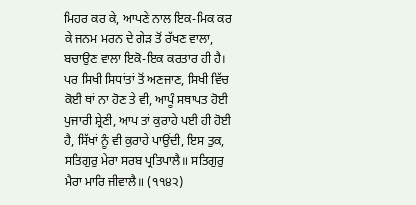ਮਿਹਰ ਕਰ ਕੇ, ਆਪਣੇ ਨਾਲ ਇਕ-ਮਿਕ ਕਰ ਕੇ ਜਨਮ ਮਰਨ ਦੇ ਗੇੜ ਤੋਂ ਰੱਖਣ ਵਾਲਾ, ਬਚਾਉਣ ਵਾਲਾ ਇਕੋ-ਇਕ ਕਰਤਾਰ ਹੀ ਹੈ।
ਪਰ ਸਿਖੀ ਸਿਧਾਂਤਾਂ ਤੋਂ ਅਣਜਾਣ, ਸਿਖੀ ਵਿੱਚ ਕੋਈ ਥਾਂ ਨਾ ਹੋਣ ਤੇ ਵੀ, ਆਪੂੰ ਸਥਾਪਤ ਹੋਈ ਪੁਜਾਰੀ ਸ਼੍ਰੇਣੀ, ਆਪ ਤਾਂ ਕੁਰਾਹੇ ਪਈ ਹੀ ਹੋਈ ਹੈ, ਸਿੱਖਾਂ ਨੂੰ ਵੀ ਕੁਰਾਹੇ ਪਾਉਂਦੀ, ਇਸ ਤੁਕ,
ਸਤਿਗੁਰੁ ਮੇਰਾ ਸਰਬ ਪ੍ਰਤਿਪਾਲੈ॥ ਸਤਿਗੁਰੁ ਮੈਰਾ ਮਾਰਿ ਜੀਵਾਲੈ॥ (੧੧੪੨)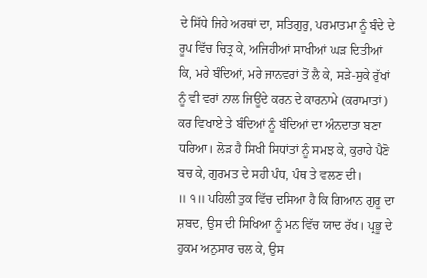ਦੇ ਸਿੱਧੇ ਜਿਹੇ ਅਰਥਾਂ ਦਾ, ਸਤਿਗੁਰੁ, ਪਰਮਾਤਮਾ ਨੂੰ ਬੰਦੇ ਦੇ ਰੂਪ ਵਿੱਚ ਚਿਤ੍ਰ ਕੇ, ਅਜਿਹੀਆਂ ਸਾਖੀਆਂ ਘੜ ਦਿਤੀਆਂ ਕਿ, ਮਰੇ ਬੰਦਿਆਂ, ਮਰੇ ਜਾਨਵਰਾਂ ਤੋਂ ਲੈ ਕੇ, ਸੜੇ-ਸੁਕੇ ਰੁੱਖਾਂ ਨੂੰ ਵੀ ਵਰਾਂ ਨਾਲ ਜਿਊਂਦੇ ਕਰਨ ਦੇ ਕਾਰਨਾਮੇ (ਕਰਾਮਾਤਾਂ) ਕਰ ਵਿਖਾਏ ਤੇ ਬੰਦਿਆਂ ਨੂੰ ਬੰਦਿਆਂ ਦਾ ਅੰਨਦਾਤਾ ਬਣਾ ਧਰਿਆ। ਲੋੜ ਹੈ ਸਿਖੀ ਸਿਧਾਂਤਾਂ ਨੂੰ ਸਮਝ ਕੇ, ਕੁਰਾਹੇ ਪੈਣੋ ਬਚ ਕੇ, ਗੁਰਮਤ ਦੇ ਸਹੀ ਪੰਧ, ਪੰਥ ਤੇ ਵਲਣ ਦੀ।
॥ ੧॥ ਪਹਿਲੀ ਤੁਕ ਵਿੱਚ ਦਸਿਆ ਹੈ ਕਿ ਗਿਆਨ ਗੁਰੂ ਦਾ ਸ਼ਬਦ, ਉਸ ਦੀ ਸਿਖਿਆ ਨੂੰ ਮਨ ਵਿੱਚ ਯਾਦ ਰੱਖ। ਪ੍ਰਭੂ ਦੇ ਹੁਕਮ ਅਨੁਸਾਰ ਚਲ ਕੇ, ਉਸ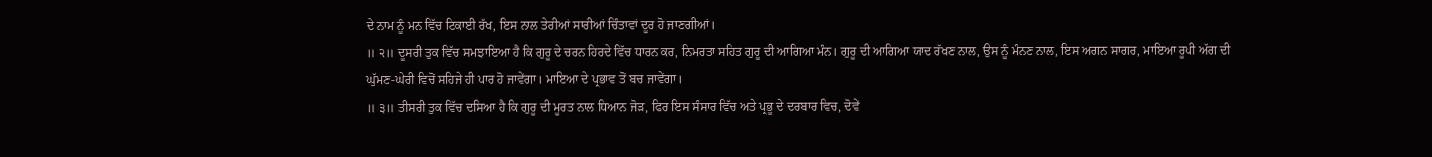ਦੇ ਨਾਮ ਨੂੰ ਮਨ ਵਿੱਚ ਟਿਕਾਈ ਰੱਖ, ਇਸ ਨਾਲ ਤੇਰੀਆਂ ਸਾਰੀਆਂ ਚਿੰਤਾਵਾਂ ਦੂਰ ਹੋ ਜਾਣਗੀਆਂ।
॥ ੨॥ ਦੂਸਰੀ ਤੁਕ ਵਿੱਚ ਸਮਝਾਇਆ ਹੈ ਕਿ ਗੁਰੂ ਦੇ ਚਰਨ ਹਿਰਦੇ ਵਿੱਚ ਧਾਰਨ ਕਰ, ਨਿਮਰਤਾ ਸਹਿਤ ਗੁਰੂ ਦੀ ਆਗਿਆ ਮੰਨ। ਗੁਰੂ ਦੀ ਆਗਿਆ ਯਾਦ ਰੱਖਣ ਨਾਲ, ਉਸ ਨੂੰ ਮੰਨਣ ਨਾਲ, ਇਸ ਅਗਨ ਸਾਗਰ, ਮਾਇਆ ਰੂਪੀ ਅੱਗ ਦੀ ਘੁੱਮਣ-ਘੇਰੀ ਵਿਚੋਂ ਸਹਿਜੇ ਹੀ ਪਾਰ ਹੋ ਜਾਵੇਂਗਾ। ਮਾਇਆ ਦੇ ਪ੍ਰਭਾਵ ਤੋਂ ਬਚ ਜਾਵੇਂਗਾ।
॥ ੩॥ ਤੀਸਰੀ ਤੁਕ ਵਿੱਚ ਦਸਿਆ ਹੈ ਕਿ ਗੁਰੂ ਦੀ ਮੂਰਤ ਨਾਲ ਧਿਆਨ ਜੋੜ, ਫਿਰ ਇਸ ਸੰਸਾਰ ਵਿੱਚ ਅਤੇ ਪ੍ਰਭੂ ਦੇ ਦਰਬਾਰ ਵਿਚ, ਦੋਵੇਂ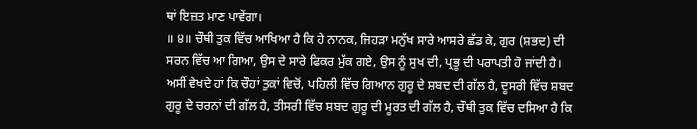ਥਾਂ ਇਜ਼ਤ ਮਾਣ ਪਾਵੇਂਗਾ।
॥ ੪॥ ਚੌਥੀ ਤੁਕ ਵਿੱਚ ਆਖਿਆ ਹੈ ਕਿ ਹੇ ਨਾਨਕ, ਜਿਹੜਾ ਮਨੁੱਖ ਸਾਰੇ ਆਸਰੇ ਛੱਡ ਕੇ, ਗੁਰ (ਸ਼ਭਦ) ਦੀ ਸਰਨ ਵਿੱਚ ਆ ਗਿਆ, ਉਸ ਦੇ ਸਾਰੇ ਫਿਕਰ ਮੁੱਕ ਗਏ, ਉਸ ਨੂੰ ਸੁਖ ਦੀ, ਪ੍ਰਭੂ ਦੀ ਪਰਾਪਤੀ ਹੋ ਜਾਂਦੀ ਹੈ।
ਅਸੀਂ ਵੇਖਦੇ ਹਾਂ ਕਿ ਚੌਹਾਂ ਤੁਕਾਂ ਵਿਚੋਂ, ਪਹਿਲੀ ਵਿੱਚ ਗਿਆਨ ਗੁਰੂ ਦੇ ਸ਼ਬਦ ਦੀ ਗੱਲ ਹੈ, ਦੂਸਰੀ ਵਿੱਚ ਸ਼ਬਦ ਗੁਰੂ ਦੇ ਚਰਨਾਂ ਦੀ ਗੱਲ ਹੈ, ਤੀਸਰੀ ਵਿੱਚ ਸ਼ਬਦ ਗੁਰੂ ਦੀ ਮੂਰਤ ਦੀ ਗੱਲ ਹੈ, ਚੌਥੀ ਤੁਕ ਵਿੱਚ ਦਸਿਆ ਹੈ ਕਿ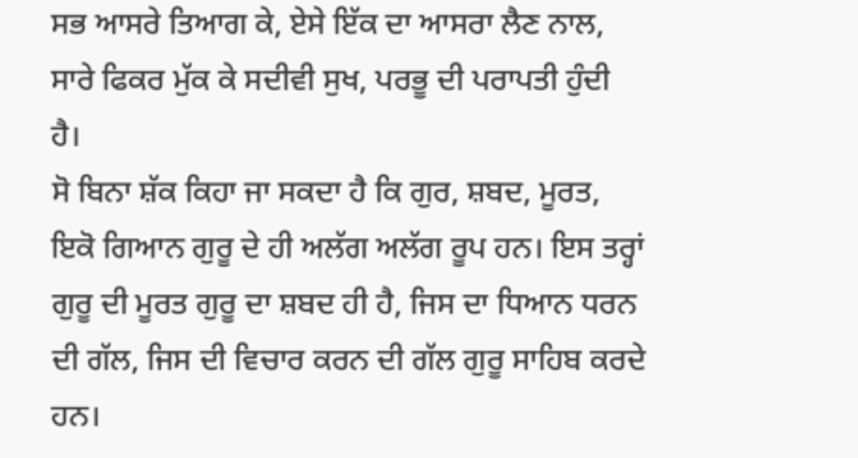ਸਭ ਆਸਰੇ ਤਿਆਗ ਕੇ, ਏਸੇ ਇੱਕ ਦਾ ਆਸਰਾ ਲੈਣ ਨਾਲ, ਸਾਰੇ ਫਿਕਰ ਮੁੱਕ ਕੇ ਸਦੀਵੀ ਸੁਖ, ਪਰਭੂ ਦੀ ਪਰਾਪਤੀ ਹੁੰਦੀ ਹੈ।
ਸੋ ਬਿਨਾ ਸ਼ੱਕ ਕਿਹਾ ਜਾ ਸਕਦਾ ਹੈ ਕਿ ਗੁਰ, ਸ਼ਬਦ, ਮੂਰਤ, ਇਕੋ ਗਿਆਨ ਗੁਰੂ ਦੇ ਹੀ ਅਲੱਗ ਅਲੱਗ ਰੂਪ ਹਨ। ਇਸ ਤਰ੍ਹਾਂ ਗੁਰੂ ਦੀ ਮੂਰਤ ਗੁਰੂ ਦਾ ਸ਼ਬਦ ਹੀ ਹੈ, ਜਿਸ ਦਾ ਧਿਆਨ ਧਰਨ ਦੀ ਗੱਲ, ਜਿਸ ਦੀ ਵਿਚਾਰ ਕਰਨ ਦੀ ਗੱਲ ਗੁਰੂ ਸਾਹਿਬ ਕਰਦੇ ਹਨ।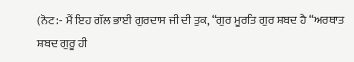(ਨੋਟ:- ਮੈਂ ਇਹ ਗੱਲ ਭਾਈ ਗੁਰਦਾਸ ਜੀ ਦੀ ਤੁਕ, “ਗੁਰ ਮੂਰਤਿ ਗੁਰ ਸ਼ਬਦ ਹੈ “ਅਰਥਾਤ ਸ਼ਬਦ ਗੁਰੂ ਹੀ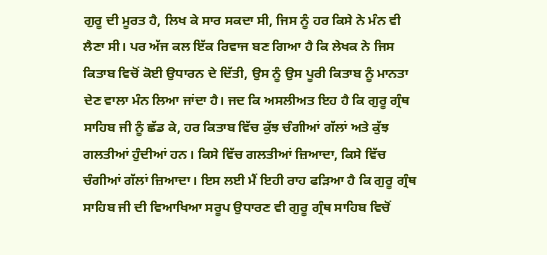ਗੁਰੂ ਦੀ ਮੂਰਤ ਹੈ, ਲਿਖ ਕੇ ਸਾਰ ਸਕਦਾ ਸੀ, ਜਿਸ ਨੂੰ ਹਰ ਕਿਸੇ ਨੇ ਮੰਨ ਵੀ ਲੈਣਾ ਸੀ। ਪਰ ਅੱਜ ਕਲ ਇੱਕ ਰਿਵਾਜ ਬਣ ਗਿਆ ਹੈ ਕਿ ਲੇਖਕ ਨੇ ਜਿਸ ਕਿਤਾਬ ਵਿਚੋਂ ਕੋਈ ਉਧਾਰਨ ਦੇ ਦਿੱਤੀ, ਉਸ ਨੂੰ ਉਸ ਪੂਰੀ ਕਿਤਾਬ ਨੂੰ ਮਾਨਤਾ ਦੇਣ ਵਾਲਾ ਮੰਨ ਲਿਆ ਜਾਂਦਾ ਹੈ। ਜਦ ਕਿ ਅਸਲੀਅਤ ਇਹ ਹੈ ਕਿ ਗੁਰੂ ਗ੍ਰੰਥ ਸਾਹਿਬ ਜੀ ਨੂੰ ਛੱਡ ਕੇ, ਹਰ ਕਿਤਾਬ ਵਿੱਚ ਕੁੱਝ ਚੰਗੀਆਂ ਗੱਲਾਂ ਅਤੇ ਕੁੱਝ ਗਲਤੀਆਂ ਹੁੰਦੀਆਂ ਹਨ। ਕਿਸੇ ਵਿੱਚ ਗਲਤੀਆਂ ਜ਼ਿਆਦਾ, ਕਿਸੇ ਵਿੱਚ ਚੰਗੀਆਂ ਗੱਲਾਂ ਜ਼ਿਆਦਾ। ਇਸ ਲਈ ਮੈਂ ਇਹੀ ਰਾਹ ਫੜਿਆ ਹੈ ਕਿ ਗੁਰੂ ਗ੍ਰੰਥ ਸਾਹਿਬ ਜੀ ਦੀ ਵਿਆਖਿਆ ਸਰੂਪ ਉਧਾਰਣ ਵੀ ਗੁਰੂ ਗ੍ਰੰਥ ਸਾਹਿਬ ਵਿਚੋਂ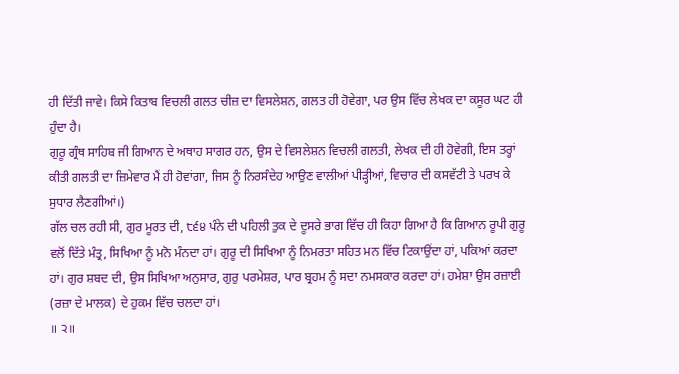ਹੀ ਦਿੱਤੀ ਜਾਵੇ। ਕਿਸੇ ਕਿਤਾਬ ਵਿਚਲੀ ਗਲਤ ਚੀਜ਼ ਦਾ ਵਿਸਲੇਸ਼ਨ, ਗਲਤ ਹੀ ਹੋਵੇਗਾ, ਪਰ ਉਸ ਵਿੱਚ ਲੇਖਕ ਦਾ ਕਸੂਰ ਘਟ ਹੀ ਹੁੰਦਾ ਹੈ।
ਗੁਰੂ ਗ੍ਰੰਥ ਸਾਹਿਬ ਜੀ ਗਿਆਨ ਦੇ ਅਥਾਹ ਸਾਗਰ ਹਨ, ਉਸ ਦੇ ਵਿਸਲੇਸ਼ਨ ਵਿਚਲੀ ਗਲਤੀ, ਲੇਖਕ ਦੀ ਹੀ ਹੋਵੇਗੀ, ਇਸ ਤਰ੍ਹਾਂ ਕੀਤੀ ਗਲਤੀ ਦਾ ਜ਼ਿਮੇਵਾਰ ਮੈਂ ਹੀ ਹੋਵਾਂਗਾ, ਜਿਸ ਨੂੰ ਨਿਰਸੰਦੇਹ ਆਉਣ ਵਾਲੀਆਂ ਪੀੜ੍ਹੀਆਂ, ਵਿਚਾਰ ਦੀ ਕਸਵੱਟੀ ਤੇ ਪਰਖ ਕੇ ਸੁਧਾਰ ਲੈਣਗੀਆਂ।)
ਗੱਲ ਚਲ ਰਹੀ ਸੀ, ਗੁਰ ਮੂਰਤ ਦੀ, ੮੬੪ ਪੰਨੇ ਦੀ ਪਹਿਲੀ ਤੁਕ ਦੇ ਦੂਸਰੇ ਭਾਗ ਵਿੱਚ ਹੀ ਕਿਹਾ ਗਿਆ ਹੈ ਕਿ ਗਿਆਨ ਰੂਪੀ ਗੁਰੂ ਵਲੋਂ ਦਿੱਤੇ ਮੰਤ੍ਰ, ਸਿਖਿਆ ਨੂੰ ਮਨੋ ਮੰਨਦਾ ਹਾਂ। ਗੁਰੂ ਦੀ ਸਿਖਿਆ ਨੂੰ ਨਿਮਰਤਾ ਸਹਿਤ ਮਨ ਵਿੱਚ ਟਿਕਾਉਂਦਾ ਹਾਂ, ਪਕਿਆਂ ਕਰਦਾ ਹਾਂ। ਗੁਰ ਸ਼ਬਦ ਦੀ, ਉਸ ਸਿਖਿਆ ਅਨੁਸਾਰ, ਗੁਰੁ ਪਰਮੇਸ਼ਰ, ਪਾਰ ਬ੍ਰਹਮ ਨੂੰ ਸਦਾ ਨਮਸਕਾਰ ਕਰਦਾ ਹਾਂ। ਹਮੇਸ਼ਾ ਉਸ ਰਜ਼ਾਈ (ਰਜ਼ਾ ਦੇ ਮਾਲਕ) ਦੇ ਹੁਕਮ ਵਿੱਚ ਚਲਦਾ ਹਾਂ।
॥ ੨॥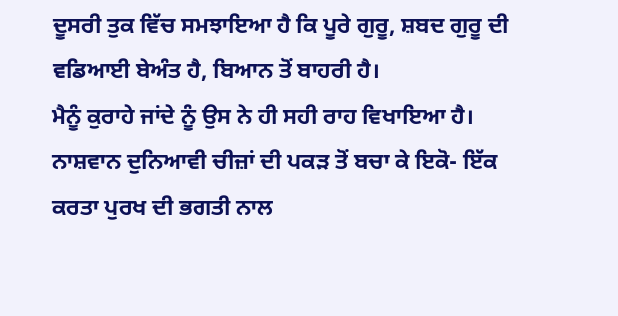ਦੂਸਰੀ ਤੁਕ ਵਿੱਚ ਸਮਝਾਇਆ ਹੈ ਕਿ ਪੂਰੇ ਗੁਰੂ, ਸ਼ਬਦ ਗੁਰੂ ਦੀ ਵਡਿਆਈ ਬੇਅੰਤ ਹੈ, ਬਿਆਨ ਤੋਂ ਬਾਹਰੀ ਹੈ।
ਮੈਨੂੰ ਕੁਰਾਹੇ ਜਾਂਦੇ ਨੂੰ ਉਸ ਨੇ ਹੀ ਸਹੀ ਰਾਹ ਵਿਖਾਇਆ ਹੈ। ਨਾਸ਼ਵਾਨ ਦੁਨਿਆਵੀ ਚੀਜ਼ਾਂ ਦੀ ਪਕੜ ਤੋਂ ਬਚਾ ਕੇ ਇਕੋ- ਇੱਕ ਕਰਤਾ ਪੁਰਖ ਦੀ ਭਗਤੀ ਨਾਲ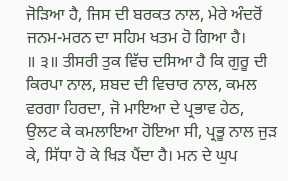ਜੋੜਿਆ ਹੈ, ਜਿਸ ਦੀ ਬਰਕਤ ਨਾਲ, ਮੇਰੇ ਅੰਦਰੋਂ ਜਨਮ-ਮਰਨ ਦਾ ਸਹਿਮ ਖਤਮ ਹੋ ਗਿਆ ਹੈ।
॥ ੩॥ ਤੀਸਰੀ ਤੁਕ ਵਿੱਚ ਦਸਿਆ ਹੈ ਕਿ ਗੁਰੂ ਦੀ ਕਿਰਪਾ ਨਾਲ, ਸ਼ਬਦ ਦੀ ਵਿਚਾਰ ਨਾਲ, ਕਮਲ ਵਰਗਾ ਹਿਰਦਾ, ਜੋ ਮਾਇਆ ਦੇ ਪ੍ਰਭਾਵ ਹੇਠ, ਉਲਟ ਕੇ ਕਮਲਾਇਆ ਹੋਇਆ ਸੀ, ਪ੍ਰਭੂ ਨਾਲ ਜੁੜ ਕੇ, ਸਿੱਧਾ ਹੋ ਕੇ ਖਿੜ ਪੈਂਦਾ ਹੈ। ਮਨ ਦੇ ਘੁਪ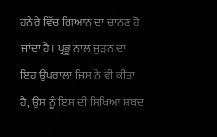ਹਨੇਰੇ ਵਿੱਚ ਗਿਆਨ ਦਾ ਚਾਨਣ ਹੋ ਜਾਂਦਾ ਹੈ। ਪ੍ਰਭੂ ਨਾਲ ਜੁੜਨ ਦਾ ਇਹ ਉਪਰਾਲਾ ਜਿਸ ਨੇ ਵੀ ਕੀਤਾ ਹੈ, ਉਸ ਨੂੰ ਇਸ ਦੀ ਸਿਖਿਆ ਸ਼ਬਦ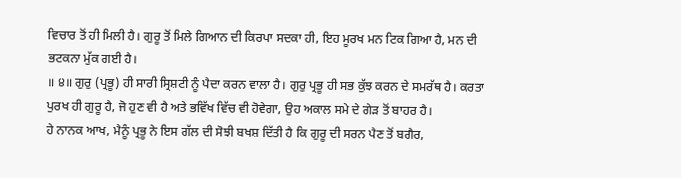ਵਿਚਾਰ ਤੋਂ ਹੀ ਮਿਲੀ ਹੈ। ਗੁਰੂ ਤੋਂ ਮਿਲੇ ਗਿਆਨ ਦੀ ਕਿਰਪਾ ਸਦਕਾ ਹੀ, ਇਹ ਮੂਰਖ ਮਨ ਟਿਕ ਗਿਆ ਹੈ, ਮਨ ਦੀ ਭਟਕਨਾ ਮੁੱਕ ਗਈ ਹੈ।
॥ ੪॥ ਗੁਰੁ (ਪ੍ਰਭੂ) ਹੀ ਸਾਰੀ ਸ੍ਰਿਸ਼ਟੀ ਨੂੰ ਪੈਦਾ ਕਰਨ ਵਾਲਾ ਹੈ। ਗੁਰੁ ਪ੍ਰਭੂ ਹੀ ਸਭ ਕੁੱਝ ਕਰਨ ਦੇ ਸਮਰੱਥ ਹੈ। ਕਰਤਾ ਪੁਰਖ ਹੀ ਗੁਰੂ ਹੈ, ਜੋ ਹੁਣ ਵੀ ਹੈ ਅਤੇ ਭਵਿੱਖ ਵਿੱਚ ਵੀ ਹੋਵੇਗਾ, ਉਹ ਅਕਾਲ ਸਮੇ ਦੇ ਗੇੜ ਤੋਂ ਬਾਹਰ ਹੈ।
ਹੇ ਨਾਨਕ ਆਖ, ਮੈਨੂੰ ਪ੍ਰਭੂ ਨੇ ਇਸ ਗੱਲ ਦੀ ਸੋਝੀ ਬਖਸ਼ ਦਿੱਤੀ ਹੈ ਕਿ ਗੁਰੂ ਦੀ ਸਰਨ ਪੈਣ ਤੋਂ ਬਗੈਰ,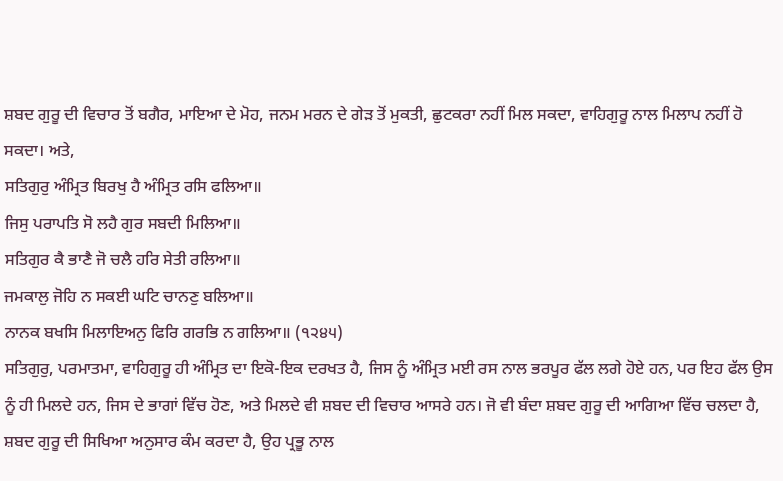ਸ਼ਬਦ ਗੁਰੂ ਦੀ ਵਿਚਾਰ ਤੋਂ ਬਗੈਰ, ਮਾਇਆ ਦੇ ਮੋਹ, ਜਨਮ ਮਰਨ ਦੇ ਗੇੜ ਤੋਂ ਮੁਕਤੀ, ਛੁਟਕਰਾ ਨਹੀਂ ਮਿਲ ਸਕਦਾ, ਵਾਹਿਗੁਰੂ ਨਾਲ ਮਿਲਾਪ ਨਹੀਂ ਹੋ ਸਕਦਾ। ਅਤੇ,
ਸਤਿਗੁਰੁ ਅੰਮ੍ਰਿਤ ਬਿਰਖੁ ਹੈ ਅੰਮ੍ਰਿਤ ਰਸਿ ਫਲਿਆ॥
ਜਿਸੁ ਪਰਾਪਤਿ ਸੋ ਲਹੈ ਗੁਰ ਸਬਦੀ ਮਿਲਿਆ॥
ਸਤਿਗੁਰ ਕੈ ਭਾਣੈ ਜੋ ਚਲੈ ਹਰਿ ਸੇਤੀ ਰਲਿਆ॥
ਜਮਕਾਲੁ ਜੋਹਿ ਨ ਸਕਈ ਘਟਿ ਚਾਨਣੁ ਬਲਿਆ॥
ਨਾਨਕ ਬਖਸਿ ਮਿਲਾਇਅਨੁ ਫਿਰਿ ਗਰਭਿ ਨ ਗਲਿਆ॥ (੧੨੪੫)
ਸਤਿਗੁਰੁ, ਪਰਮਾਤਮਾ, ਵਾਹਿਗੁਰੂ ਹੀ ਅੰਮ੍ਰਿਤ ਦਾ ਇਕੋ-ਇਕ ਦਰਖਤ ਹੈ, ਜਿਸ ਨੂੰ ਅੰਮ੍ਰਿਤ ਮਈ ਰਸ ਨਾਲ ਭਰਪੂਰ ਫੱਲ ਲਗੇ ਹੋਏ ਹਨ, ਪਰ ਇਹ ਫੱਲ ਉਸ ਨੂੰ ਹੀ ਮਿਲਦੇ ਹਨ, ਜਿਸ ਦੇ ਭਾਗਾਂ ਵਿੱਚ ਹੋਣ, ਅਤੇ ਮਿਲਦੇ ਵੀ ਸ਼ਬਦ ਦੀ ਵਿਚਾਰ ਆਸਰੇ ਹਨ। ਜੋ ਵੀ ਬੰਦਾ ਸ਼ਬਦ ਗੁਰੂ ਦੀ ਆਗਿਆ ਵਿੱਚ ਚਲਦਾ ਹੈ, ਸ਼ਬਦ ਗੁਰੂ ਦੀ ਸਿਖਿਆ ਅਨੁਸਾਰ ਕੰਮ ਕਰਦਾ ਹੈ, ਉਹ ਪ੍ਰਭੂ ਨਾਲ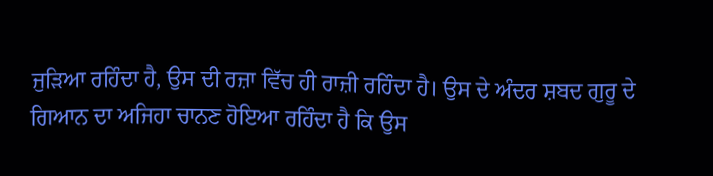ਜੁੜਿਆ ਰਹਿੰਦਾ ਹੈ, ਉਸ ਦੀ ਰਜ਼ਾ ਵਿੱਚ ਹੀ ਰਾਜ਼ੀ ਰਹਿੰਦਾ ਹੈ। ਉਸ ਦੇ ਅੰਦਰ ਸ਼ਬਦ ਗੁਰੂ ਦੇ ਗਿਆਨ ਦਾ ਅਜਿਹਾ ਚਾਨਣ ਹੋਇਆ ਰਹਿੰਦਾ ਹੈ ਕਿ ਉਸ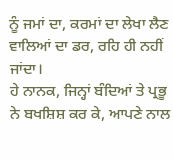ਨੂੰ ਜਮਾਂ ਦਾ, ਕਰਮਾਂ ਦਾ ਲੇਖਾ ਲੈਣ ਵਾਲਿਆਂ ਦਾ ਡਰ, ਰਹਿ ਹੀ ਨਹੀਂ ਜਾਂਦਾ।
ਹੇ ਨਾਨਕ, ਜਿਨ੍ਹਾਂ ਬੰਦਿਆਂ ਤੇ ਪ੍ਰਭੂ ਨੇ ਬਖਸ਼ਿਸ਼ ਕਰ ਕੇ, ਆਪਣੇ ਨਾਲ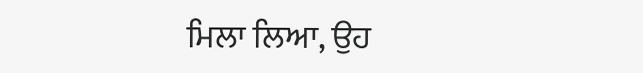ਮਿਲਾ ਲਿਆ, ਉਹ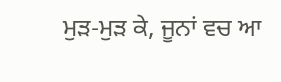ਮੁੜ-ਮੁੜ ਕੇ, ਜੂਨਾਂ ਵਚ ਆ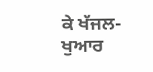ਕੇ ਖੱਜਲ-ਖੁਆਰ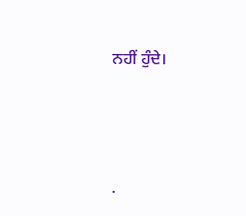ਨਹੀਂ ਹੁੰਦੇ।




.